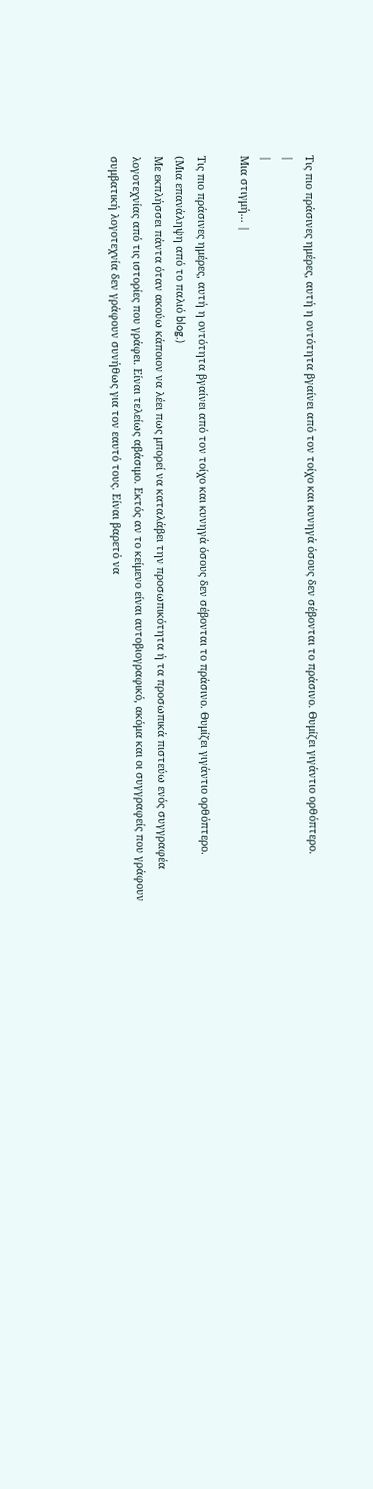Τις πιο πράσινες ημέρες, αυτή η οντότητα βγαίνει από τον τοίχο και κυνηγά όσους δεν σέβονται το πράσινο. Θυμίζει γιγάντιο ορθόπτερο.
|
|
Μια στιγμή... |

Τις πιο πράσινες ημέρες, αυτή η οντότητα βγαίνει από τον τοίχο και κυνηγά όσους δεν σέβονται το πράσινο. Θυμίζει γιγάντιο ορθόπτερο.
(Μια επανάληψη από το παλιό blog.)
Με εκπλήσσει πάντα όταν ακούω κάποιον να λέει πως μπορεί να καταλάβει την προσωπικότητα ή τα προσωπικά πιστεύω ενός συγγραφέα λογοτεχνίας από τις ιστορίες που γράφει. Είναι τελείως αβάσιμο. Εκτός αν το κείμενο είναι αυτοβιογραφικό, ακόμα και οι συγγραφείς που γράφουν συμβατική λογοτεχνία δεν γράφουν συνήθως για τον εαυτό τους. Είναι βαρετό να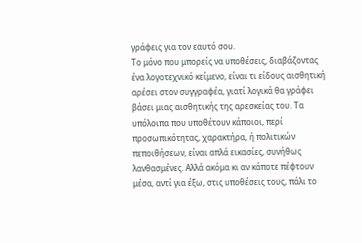γράφεις για τον εαυτό σου.
Το μόνο που μπορείς να υποθέσεις, διαβάζοντας ένα λογοτεχνικό κείμενο, είναι τι είδους αισθητική αρέσει στον συγγραφέα, γιατί λογικά θα γράφει βάσει μιας αισθητικής της αρεσκείας του. Τα υπόλοιπα που υποθέτουν κάποιοι, περί προσωπικότητας, χαρακτήρα, ή πολιτικών πεποιθήσεων, είναι απλά εικασίες, συνήθως λανθασμένες. Αλλά ακόμα κι αν κάποτε πέφτουν μέσα, αντί για έξω, στις υποθέσεις τους, πάλι το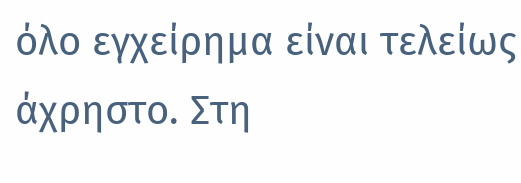όλο εγχείρημα είναι τελείως άχρηστο. Στη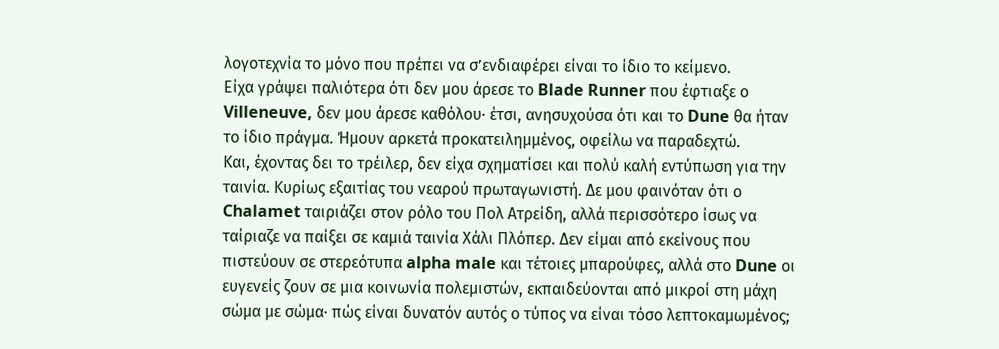λογοτεχνία το μόνο που πρέπει να σ’ενδιαφέρει είναι το ίδιο το κείμενο.
Είχα γράψει παλιότερα ότι δεν μου άρεσε το Blade Runner που έφτιαξε ο Villeneuve, δεν μου άρεσε καθόλου· έτσι, ανησυχούσα ότι και το Dune θα ήταν το ίδιο πράγμα. Ήμουν αρκετά προκατειλημμένος, οφείλω να παραδεχτώ.
Και, έχοντας δει το τρέιλερ, δεν είχα σχηματίσει και πολύ καλή εντύπωση για την ταινία. Κυρίως εξαιτίας του νεαρού πρωταγωνιστή. Δε μου φαινόταν ότι ο Chalamet ταιριάζει στον ρόλο του Πολ Ατρείδη, αλλά περισσότερο ίσως να ταίριαζε να παίξει σε καμιά ταινία Χάλι Πλόπερ. Δεν είμαι από εκείνους που πιστεύουν σε στερεότυπα alpha male και τέτοιες μπαρούφες, αλλά στο Dune οι ευγενείς ζουν σε μια κοινωνία πολεμιστών, εκπαιδεύονται από μικροί στη μάχη σώμα με σώμα· πώς είναι δυνατόν αυτός ο τύπος να είναι τόσο λεπτοκαμωμένος;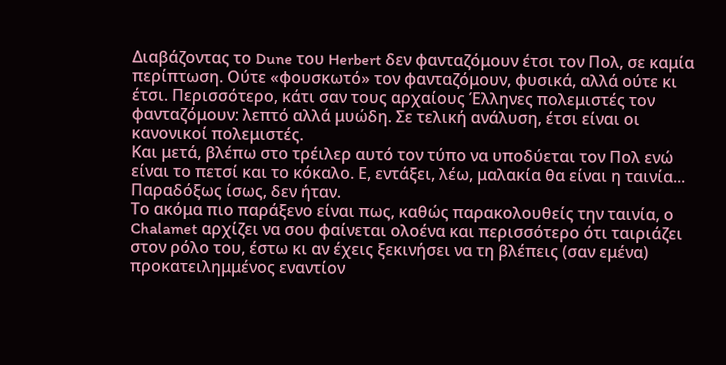Διαβάζοντας το Dune του Herbert δεν φανταζόμουν έτσι τον Πολ, σε καμία περίπτωση. Ούτε «φουσκωτό» τον φανταζόμουν, φυσικά, αλλά ούτε κι έτσι. Περισσότερο, κάτι σαν τους αρχαίους Έλληνες πολεμιστές τον φανταζόμουν: λεπτό αλλά μυώδη. Σε τελική ανάλυση, έτσι είναι οι κανονικοί πολεμιστές.
Και μετά, βλέπω στο τρέιλερ αυτό τον τύπο να υποδύεται τον Πολ ενώ είναι το πετσί και το κόκαλο. Ε, εντάξει, λέω, μαλακία θα είναι η ταινία...
Παραδόξως ίσως, δεν ήταν.
Το ακόμα πιο παράξενο είναι πως, καθώς παρακολουθείς την ταινία, ο Chalamet αρχίζει να σου φαίνεται ολοένα και περισσότερο ότι ταιριάζει στον ρόλο του, έστω κι αν έχεις ξεκινήσει να τη βλέπεις (σαν εμένα) προκατειλημμένος εναντίον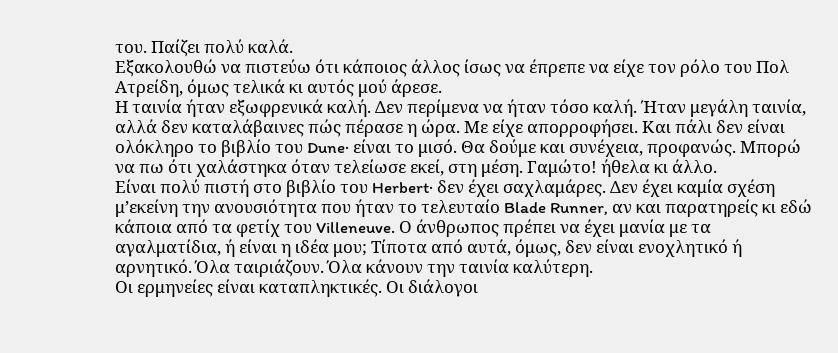του. Παίζει πολύ καλά.
Εξακολουθώ να πιστεύω ότι κάποιος άλλος ίσως να έπρεπε να είχε τον ρόλο του Πολ Ατρείδη, όμως τελικά κι αυτός μού άρεσε.
Η ταινία ήταν εξωφρενικά καλή. Δεν περίμενα να ήταν τόσο καλή. Ήταν μεγάλη ταινία, αλλά δεν καταλάβαινες πώς πέρασε η ώρα. Με είχε απορροφήσει. Και πάλι δεν είναι ολόκληρο το βιβλίο του Dune· είναι το μισό. Θα δούμε και συνέχεια, προφανώς. Μπορώ να πω ότι χαλάστηκα όταν τελείωσε εκεί, στη μέση. Γαμώτο! ήθελα κι άλλο.
Είναι πολύ πιστή στο βιβλίο του Herbert· δεν έχει σαχλαμάρες. Δεν έχει καμία σχέση μ’εκείνη την ανουσιότητα που ήταν το τελευταίο Blade Runner, αν και παρατηρείς κι εδώ κάποια από τα φετίχ του Villeneuve. Ο άνθρωπος πρέπει να έχει μανία με τα αγαλματίδια, ή είναι η ιδέα μου; Τίποτα από αυτά, όμως, δεν είναι ενοχλητικό ή αρνητικό. Όλα ταιριάζουν. Όλα κάνουν την ταινία καλύτερη.
Οι ερμηνείες είναι καταπληκτικές. Οι διάλογοι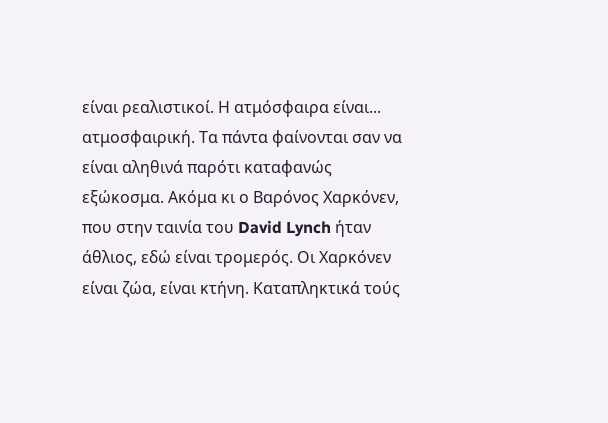είναι ρεαλιστικοί. Η ατμόσφαιρα είναι... ατμοσφαιρική. Τα πάντα φαίνονται σαν να είναι αληθινά παρότι καταφανώς εξώκοσμα. Ακόμα κι ο Βαρόνος Χαρκόνεν, που στην ταινία του David Lynch ήταν άθλιος, εδώ είναι τρομερός. Οι Χαρκόνεν είναι ζώα, είναι κτήνη. Καταπληκτικά τούς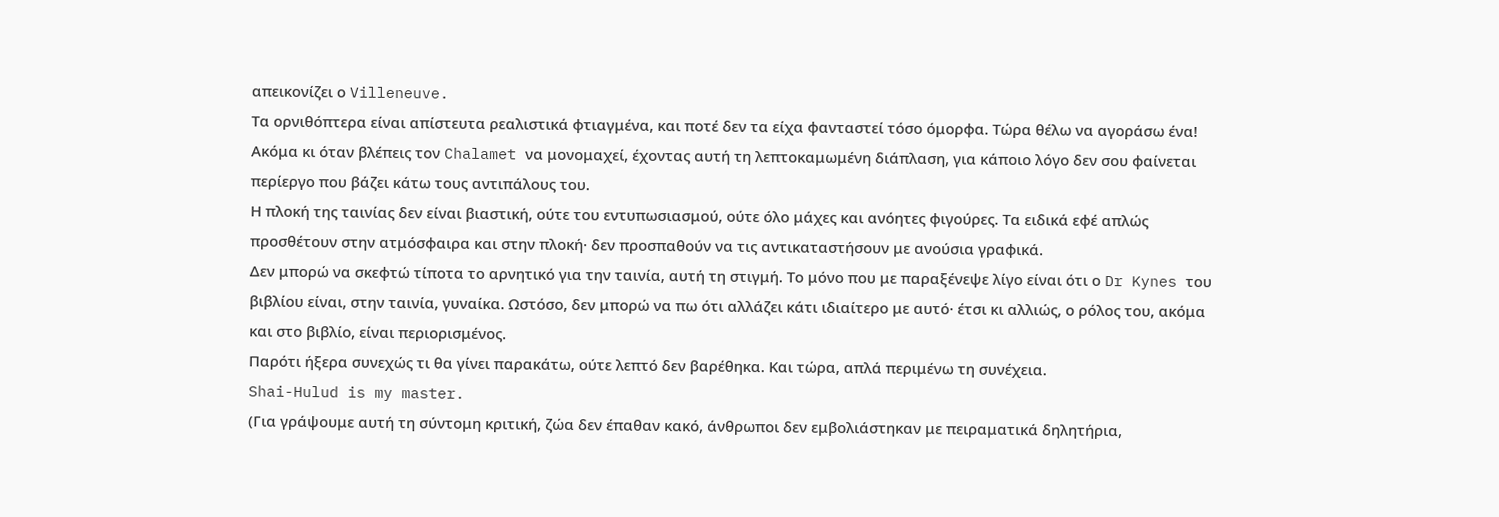απεικονίζει ο Villeneuve.
Τα ορνιθόπτερα είναι απίστευτα ρεαλιστικά φτιαγμένα, και ποτέ δεν τα είχα φανταστεί τόσο όμορφα. Τώρα θέλω να αγοράσω ένα!
Ακόμα κι όταν βλέπεις τον Chalamet να μονομαχεί, έχοντας αυτή τη λεπτοκαμωμένη διάπλαση, για κάποιο λόγο δεν σου φαίνεται περίεργο που βάζει κάτω τους αντιπάλους του.
Η πλοκή της ταινίας δεν είναι βιαστική, ούτε του εντυπωσιασμού, ούτε όλο μάχες και ανόητες φιγούρες. Τα ειδικά εφέ απλώς προσθέτουν στην ατμόσφαιρα και στην πλοκή· δεν προσπαθούν να τις αντικαταστήσουν με ανούσια γραφικά.
Δεν μπορώ να σκεφτώ τίποτα το αρνητικό για την ταινία, αυτή τη στιγμή. Το μόνο που με παραξένεψε λίγο είναι ότι ο Dr Kynes του βιβλίου είναι, στην ταινία, γυναίκα. Ωστόσο, δεν μπορώ να πω ότι αλλάζει κάτι ιδιαίτερο με αυτό· έτσι κι αλλιώς, ο ρόλος του, ακόμα και στο βιβλίο, είναι περιορισμένος.
Παρότι ήξερα συνεχώς τι θα γίνει παρακάτω, ούτε λεπτό δεν βαρέθηκα. Και τώρα, απλά περιμένω τη συνέχεια.
Shai-Hulud is my master.
(Για γράψουμε αυτή τη σύντομη κριτική, ζώα δεν έπαθαν κακό, άνθρωποι δεν εμβολιάστηκαν με πειραματικά δηλητήρια,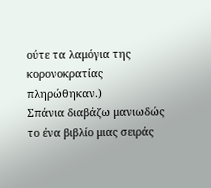ούτε τα λαμόγια της κορονοκρατίας πληρώθηκαν.)
Σπάνια διαβάζω μανιωδώς το ένα βιβλίο μιας σειράς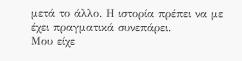μετά το άλλο. Η ιστορία πρέπει να με έχει πραγματικά συνεπάρει.
Μου είχε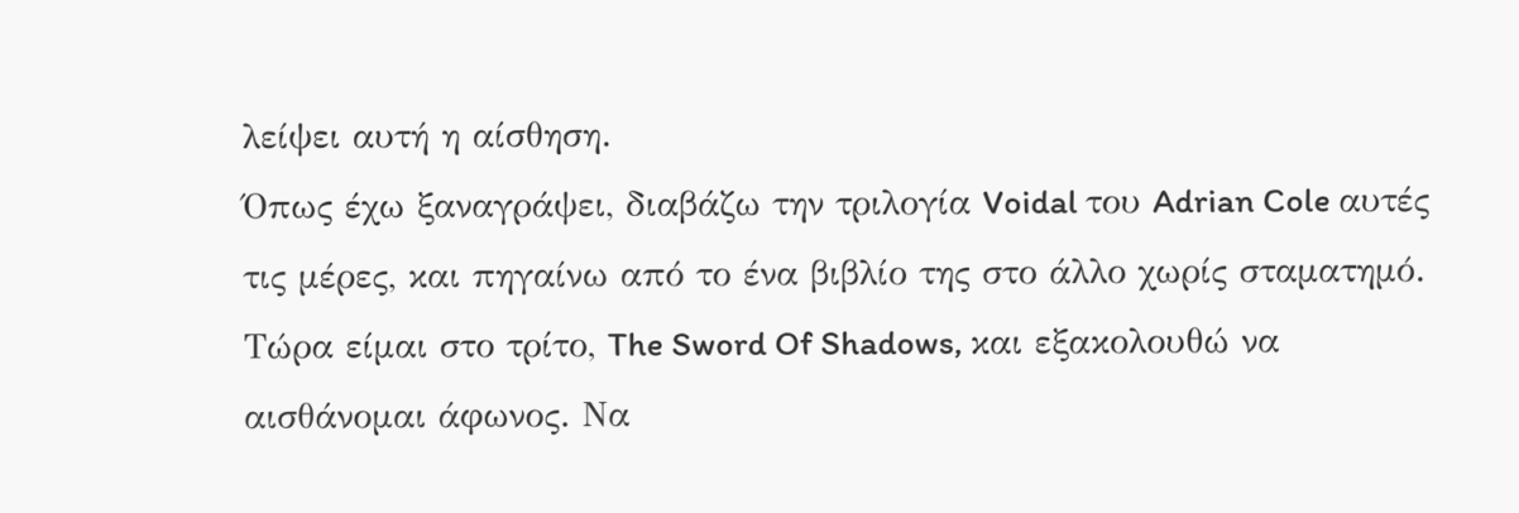λείψει αυτή η αίσθηση.
Όπως έχω ξαναγράψει, διαβάζω την τριλογία Voidal του Adrian Cole αυτές τις μέρες, και πηγαίνω από το ένα βιβλίο της στο άλλο χωρίς σταματημό. Τώρα είμαι στο τρίτο, The Sword Of Shadows, και εξακολουθώ να αισθάνομαι άφωνος. Να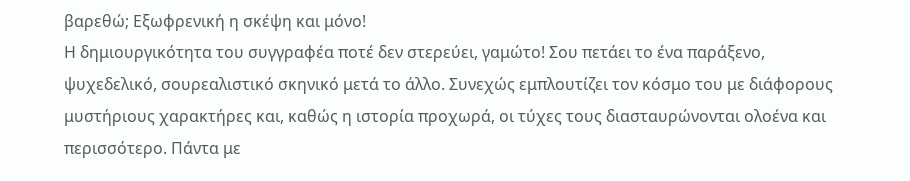βαρεθώ; Εξωφρενική η σκέψη και μόνο!
Η δημιουργικότητα του συγγραφέα ποτέ δεν στερεύει, γαμώτο! Σου πετάει το ένα παράξενο, ψυχεδελικό, σουρεαλιστικό σκηνικό μετά το άλλο. Συνεχώς εμπλουτίζει τον κόσμο του με διάφορους μυστήριους χαρακτήρες και, καθώς η ιστορία προχωρά, οι τύχες τους διασταυρώνονται ολοένα και περισσότερο. Πάντα με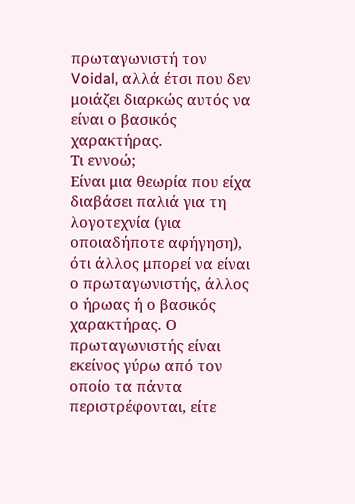πρωταγωνιστή τον Voidal, αλλά έτσι που δεν μοιάζει διαρκώς αυτός να είναι ο βασικός χαρακτήρας.
Τι εννοώ;
Είναι μια θεωρία που είχα διαβάσει παλιά για τη λογοτεχνία (για οποιαδήποτε αφήγηση), ότι άλλος μπορεί να είναι ο πρωταγωνιστής, άλλος ο ήρωας ή ο βασικός χαρακτήρας. Ο πρωταγωνιστής είναι εκείνος γύρω από τον οποίο τα πάντα περιστρέφονται, είτε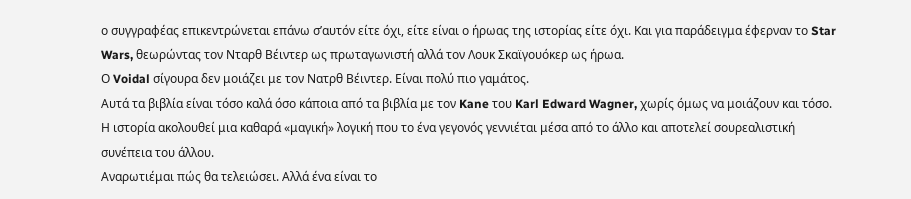ο συγγραφέας επικεντρώνεται επάνω σ’αυτόν είτε όχι, είτε είναι ο ήρωας της ιστορίας είτε όχι. Και για παράδειγμα έφερναν το Star Wars, θεωρώντας τον Νταρθ Βέιντερ ως πρωταγωνιστή αλλά τον Λουκ Σκαϊγουόκερ ως ήρωα.
Ο Voidal σίγουρα δεν μοιάζει με τον Νατρθ Βέιντερ. Είναι πολύ πιο γαμάτος.
Αυτά τα βιβλία είναι τόσο καλά όσο κάποια από τα βιβλία με τον Kane του Karl Edward Wagner, χωρίς όμως να μοιάζουν και τόσο.
Η ιστορία ακολουθεί μια καθαρά «μαγική» λογική που το ένα γεγονός γεννιέται μέσα από το άλλο και αποτελεί σουρεαλιστική συνέπεια του άλλου.
Αναρωτιέμαι πώς θα τελειώσει. Αλλά ένα είναι το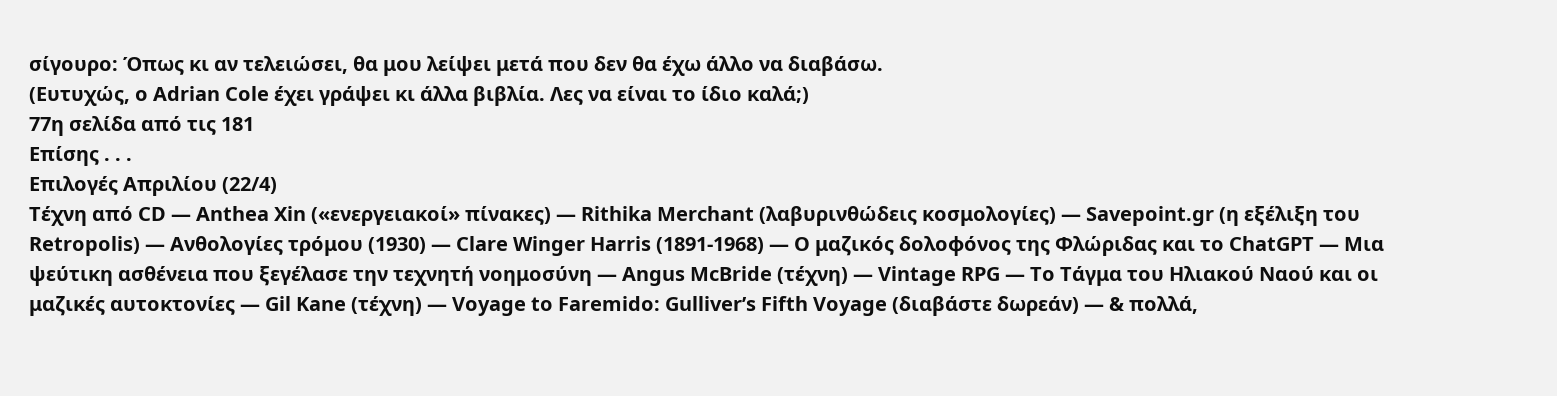σίγουρο: Όπως κι αν τελειώσει, θα μου λείψει μετά που δεν θα έχω άλλο να διαβάσω.
(Ευτυχώς, ο Adrian Cole έχει γράψει κι άλλα βιβλία. Λες να είναι το ίδιο καλά;)
77η σελίδα από τις 181
Επίσης . . .
Επιλογές Απριλίου (22/4)
Τέχνη από CD — Anthea Xin («ενεργειακοί» πίνακες) — Rithika Merchant (λαβυρινθώδεις κοσμολογίες) — Savepoint.gr (η εξέλιξη του Retropolis) — Ανθολογίες τρόμου (1930) — Clare Winger Harris (1891-1968) — Ο μαζικός δολοφόνος της Φλώριδας και το ChatGPT — Μια ψεύτικη ασθένεια που ξεγέλασε την τεχνητή νοημοσύνη — Angus McBride (τέχνη) — Vintage RPG — Το Τάγμα του Ηλιακού Ναού και οι μαζικές αυτοκτονίες — Gil Kane (τέχνη) — Voyage to Faremido: Gulliver’s Fifth Voyage (διαβάστε δωρεάν) — & πολλά,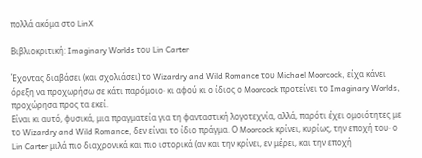πολλά ακόμα στο LinX

Βιβλιοκριτική: Imaginary Worlds του Lin Carter

Έχοντας διαβάσει (και σχολιάσει) το Wizardry and Wild Romance του Michael Moorcock, είχα κάνει όρεξη να προχωρήσω σε κάτι παρόμοιο· κι αφού κι ο ίδιος ο Moorcock προτείνει το Imaginary Worlds, προχώρησα προς τα εκεί.
Είναι κι αυτό, φυσικά, μια πραγματεία για τη φανταστική λογοτεχνία, αλλά, παρότι έχει ομοιότητες με το Wizardry and Wild Romance, δεν είναι το ίδιο πράγμα. Ο Moorcock κρίνει, κυρίως, την εποχή του· ο Lin Carter μιλά πιο διαχρονικά και πιο ιστορικά (αν και την κρίνει, εν μέρει, και την εποχή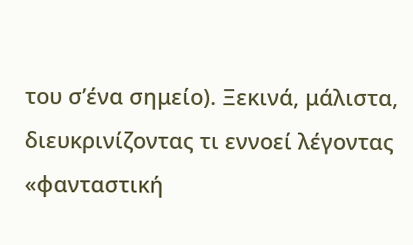του σ’ένα σημείο). Ξεκινά, μάλιστα, διευκρινίζοντας τι εννοεί λέγοντας «φανταστική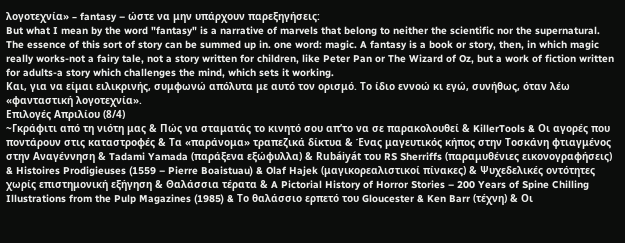λογοτεχνία» – fantasy – ώστε να μην υπάρχουν παρεξηγήσεις:
But what I mean by the word "fantasy" is a narrative of marvels that belong to neither the scientific nor the supernatural. The essence of this sort of story can be summed up in. one word: magic. A fantasy is a book or story, then, in which magic really works-not a fairy tale, not a story written for children, like Peter Pan or The Wizard of Oz, but a work of fiction written for adults-a story which challenges the mind, which sets it working.
Και, για να είμαι ειλικρινής, συμφωνώ απόλυτα με αυτό τον ορισμό. Το ίδιο εννοώ κι εγώ, συνήθως, όταν λέω «φανταστική λογοτεχνία».
Επιλογές Απριλίου (8/4)
~Γκράφιτι από τη νιότη μας & Πώς να σταματάς το κινητό σου απ’το να σε παρακολουθεί & KillerTools & Οι αγορές που ποντάρουν στις καταστροφές & Τα «παράνομα» τραπεζικά δίκτυα & Ένας μαγευτικός κήπος στην Τοσκάνη φτιαγμένος στην Αναγέννηση & Tadami Yamada (παράξενα εξώφυλλα) & Rubáiyát του RS Sherriffs (παραμυθένιες εικονογραφήσεις) & Histoires Prodigieuses (1559 – Pierre Boaistuau) & Olaf Hajek (μαγικορεαλιστικοί πίνακες) & Ψυχεδελικές οντότητες χωρίς επιστημονική εξήγηση & Θαλάσσια τέρατα & A Pictorial History of Horror Stories – 200 Years of Spine Chilling Illustrations from the Pulp Magazines (1985) & Το θαλάσσιο ερπετό του Gloucester & Ken Barr (τέχνη) & Οι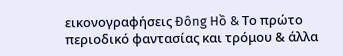εικονογραφήσεις Ðông Hồ & Το πρώτο περιοδικό φαντασίας και τρόμου & άλλα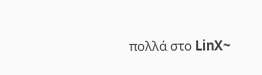πολλά στο LinX~